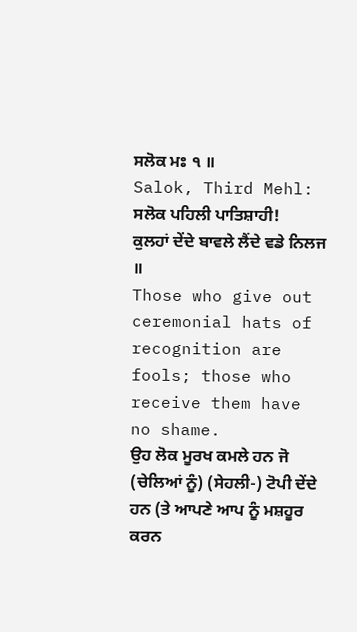ਸਲੋਕ ਮਃ ੧ ॥
Salok, Third Mehl:
ਸਲੋਕ ਪਹਿਲੀ ਪਾਤਿਸ਼ਾਹੀ!
ਕੁਲਹਾਂ ਦੇਂਦੇ ਬਾਵਲੇ ਲੈਂਦੇ ਵਡੇ ਨਿਲਜ ॥
Those who give out ceremonial hats of recognition are fools; those who receive them have no shame.
ਉਹ ਲੋਕ ਮੂਰਖ ਕਮਲੇ ਹਨ ਜੋ (ਚੇਲਿਆਂ ਨੂੰ) (ਸੇਹਲੀ-) ਟੋਪੀ ਦੇਂਦੇ ਹਨ (ਤੇ ਆਪਣੇ ਆਪ ਨੂੰ ਮਸ਼ਹੂਰ ਕਰਨ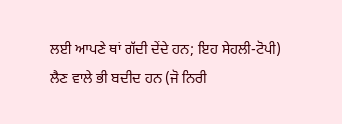ਲਈ ਆਪਣੇ ਥਾਂ ਗੱਦੀ ਦੇਂਦੇ ਹਨ; ਇਹ ਸੇਹਲੀ-ਟੋਪੀ) ਲੈਣ ਵਾਲੇ ਭੀ ਬਦੀਦ ਹਨ (ਜੋ ਨਿਰੀ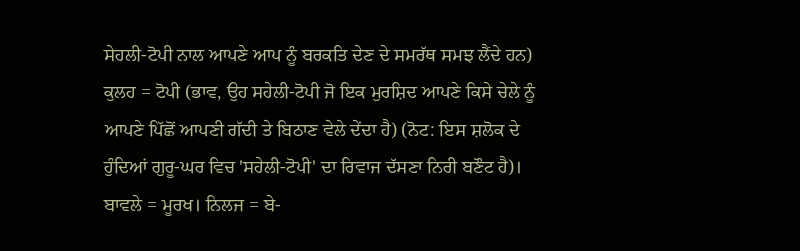ਸੇਹਲੀ-ਟੋਪੀ ਨਾਲ ਆਪਣੇ ਆਪ ਨੂੰ ਬਰਕਤਿ ਦੇਣ ਦੇ ਸਮਰੱਥ ਸਮਝ ਲੈਂਦੇ ਹਨ) ਕੁਲਹ = ਟੋਪੀ (ਭਾਵ, ਉਹ ਸਹੇਲੀ-ਟੋਪੀ ਜੋ ਇਕ ਮੁਰਸ਼ਿਦ ਆਪਣੇ ਕਿਸੇ ਚੇਲੇ ਨੂੰ ਆਪਣੇ ਪਿੱਛੋਂ ਆਪਣੀ ਗੱਦੀ ਤੇ ਬਿਠਾਣ ਵੇਲੇ ਦੇਂਦਾ ਹੈ) (ਨੋਟ: ਇਸ ਸ਼ਲੋਕ ਦੇ ਹੁੰਦਿਆਂ ਗੁਰੂ-ਘਰ ਵਿਚ 'ਸਹੇਲੀ-ਟੋਪੀ' ਦਾ ਰਿਵਾਜ ਦੱਸਣਾ ਨਿਰੀ ਬਣੌਟ ਹੈ)। ਬਾਵਲੇ = ਮੂਰਖ। ਨਿਲਜ = ਬੇ-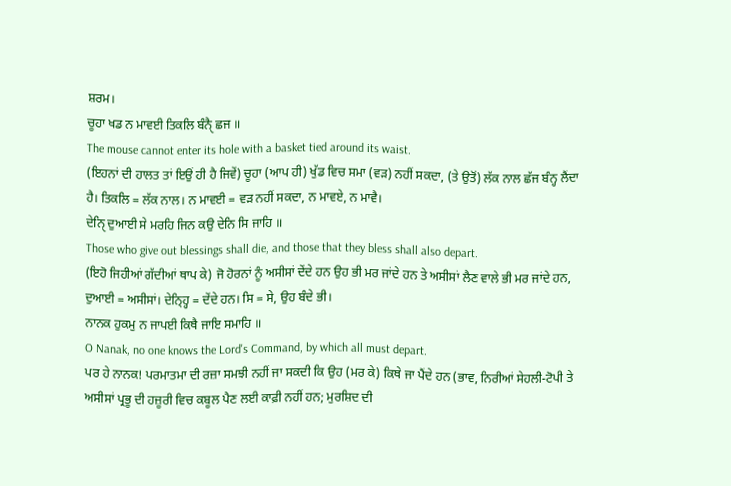ਸ਼ਰਮ।
ਚੂਹਾ ਖਡ ਨ ਮਾਵਈ ਤਿਕਲਿ ਬੰਨੑੈ ਛਜ ॥
The mouse cannot enter its hole with a basket tied around its waist.
(ਇਹਨਾਂ ਦੀ ਹਾਲਤ ਤਾਂ ਇਉਂ ਹੀ ਹੈ ਜਿਵੇਂ) ਚੂਹਾ (ਆਪ ਹੀ) ਖੁੱਡ ਵਿਚ ਸਮਾ (ਵੜ) ਨਹੀਂ ਸਕਦਾ, (ਤੇ ਉਤੋਂ) ਲੱਕ ਨਾਲ ਛੱਜ ਬੰਨ੍ਹ ਲੈਂਦਾ ਹੈ। ਤਿਕਲਿ = ਲੱਕ ਨਾਲ। ਨ ਮਾਵਈ = ਵੜ ਨਹੀਂ ਸਕਦਾ, ਨ ਮਾਵਏ, ਨ ਮਾਵੈ।
ਦੇਨੑਿ ਦੁਆਈ ਸੇ ਮਰਹਿ ਜਿਨ ਕਉ ਦੇਨਿ ਸਿ ਜਾਹਿ ॥
Those who give out blessings shall die, and those that they bless shall also depart.
(ਇਹੋ ਜਿਹੀਆਂ ਗੱਦੀਆਂ ਥਾਪ ਕੇ) ਜੋ ਹੋਰਨਾਂ ਨੂੰ ਅਸੀਸਾਂ ਦੇਂਦੇ ਹਨ ਉਹ ਭੀ ਮਰ ਜਾਂਦੇ ਹਨ ਤੇ ਅਸੀਸਾਂ ਲੈਣ ਵਾਲੇ ਭੀ ਮਰ ਜਾਂਦੇ ਹਨ, ਦੁਆਈ = ਅਸੀਸਾਂ। ਦੇਨ੍ਹ੍ਹਿ = ਦੇਂਦੇ ਹਨ। ਸਿ = ਸੇ, ਉਹ ਬੰਦੇ ਭੀ।
ਨਾਨਕ ਹੁਕਮੁ ਨ ਜਾਪਈ ਕਿਥੈ ਜਾਇ ਸਮਾਹਿ ॥
O Nanak, no one knows the Lord's Command, by which all must depart.
ਪਰ ਹੇ ਨਾਨਕ! ਪਰਮਾਤਮਾ ਦੀ ਰਜ਼ਾ ਸਮਝੀ ਨਹੀਂ ਜਾ ਸਕਦੀ ਕਿ ਉਹ (ਮਰ ਕੇ) ਕਿਥੇ ਜਾ ਪੈਂਦੇ ਹਨ (ਭਾਵ, ਨਿਰੀਆਂ ਸੇਹਲੀ-ਟੋਪੀ ਤੇ ਅਸੀਸਾਂ ਪ੍ਰਭੂ ਦੀ ਹਜ਼ੂਰੀ ਵਿਚ ਕਬੂਲ ਪੈਣ ਲਈ ਕਾਫ਼ੀ ਨਹੀਂ ਹਨ; ਮੁਰਸ਼ਿਦ ਦੀ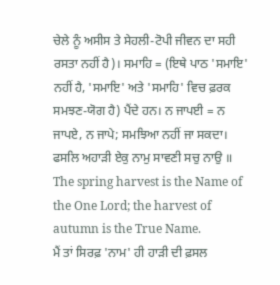ਚੇਲੇ ਨੂੰ ਅਸੀਸ ਤੇ ਸੇਹਲੀ-ਟੋਪੀ ਜੀਵਨ ਦਾ ਸਹੀ ਰਸਤਾ ਨਹੀਂ ਹੈ)। ਸਮਾਹਿ = (ਇਥੇ ਪਾਠ 'ਸਮਾਇ' ਨਹੀਂ ਹੈ, 'ਸਮਾਇ' ਅਤੇ 'ਸਮਾਹਿ' ਵਿਚ ਫ਼ਰਕ ਸਮਝਣ-ਯੋਗ ਹੈ) ਪੈਂਦੇ ਹਨ। ਨ ਜਾਪਈ = ਨ ਜਾਪਏ, ਨ ਜਾਪੇ; ਸਮਝਿਆ ਨਹੀਂ ਜਾ ਸਕਦਾ।
ਫਸਲਿ ਅਹਾੜੀ ਏਕੁ ਨਾਮੁ ਸਾਵਣੀ ਸਚੁ ਨਾਉ ॥
The spring harvest is the Name of the One Lord; the harvest of autumn is the True Name.
ਮੈਂ ਤਾਂ ਸਿਰਫ਼ 'ਨਾਮ' ਹੀ ਹਾੜੀ ਦੀ ਫ਼ਸਲ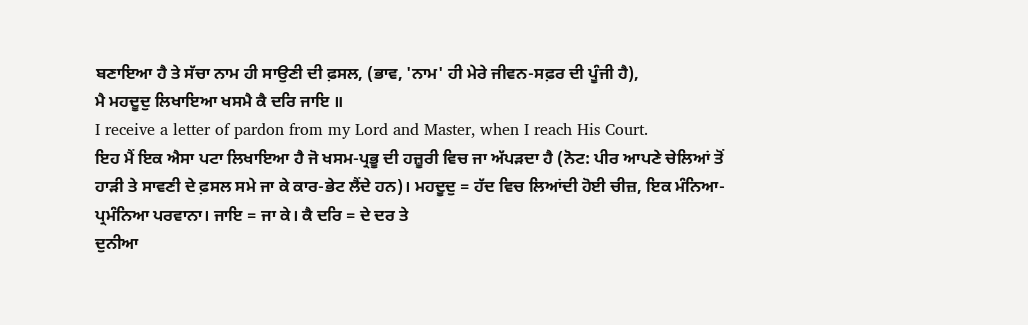ਬਣਾਇਆ ਹੈ ਤੇ ਸੱਚਾ ਨਾਮ ਹੀ ਸਾਉਣੀ ਦੀ ਫ਼ਸਲ, (ਭਾਵ, 'ਨਾਮ' ਹੀ ਮੇਰੇ ਜੀਵਨ-ਸਫ਼ਰ ਦੀ ਪੂੰਜੀ ਹੈ),
ਮੈ ਮਹਦੂਦੁ ਲਿਖਾਇਆ ਖਸਮੈ ਕੈ ਦਰਿ ਜਾਇ ॥
I receive a letter of pardon from my Lord and Master, when I reach His Court.
ਇਹ ਮੈਂ ਇਕ ਐਸਾ ਪਟਾ ਲਿਖਾਇਆ ਹੈ ਜੋ ਖਸਮ-ਪ੍ਰਭੂ ਦੀ ਹਜ਼ੂਰੀ ਵਿਚ ਜਾ ਅੱਪੜਦਾ ਹੈ (ਨੋਟ: ਪੀਰ ਆਪਣੇ ਚੇਲਿਆਂ ਤੋਂ ਹਾੜੀ ਤੇ ਸਾਵਣੀ ਦੇ ਫ਼ਸਲ ਸਮੇ ਜਾ ਕੇ ਕਾਰ-ਭੇਟ ਲੈਂਦੇ ਹਨ)। ਮਹਦੂਦੁ = ਹੱਦ ਵਿਚ ਲਿਆਂਦੀ ਹੋਈ ਚੀਜ਼, ਇਕ ਮੰਨਿਆ-ਪ੍ਰਮੰਨਿਆ ਪਰਵਾਨਾ। ਜਾਇ = ਜਾ ਕੇ। ਕੈ ਦਰਿ = ਦੇ ਦਰ ਤੇ
ਦੁਨੀਆ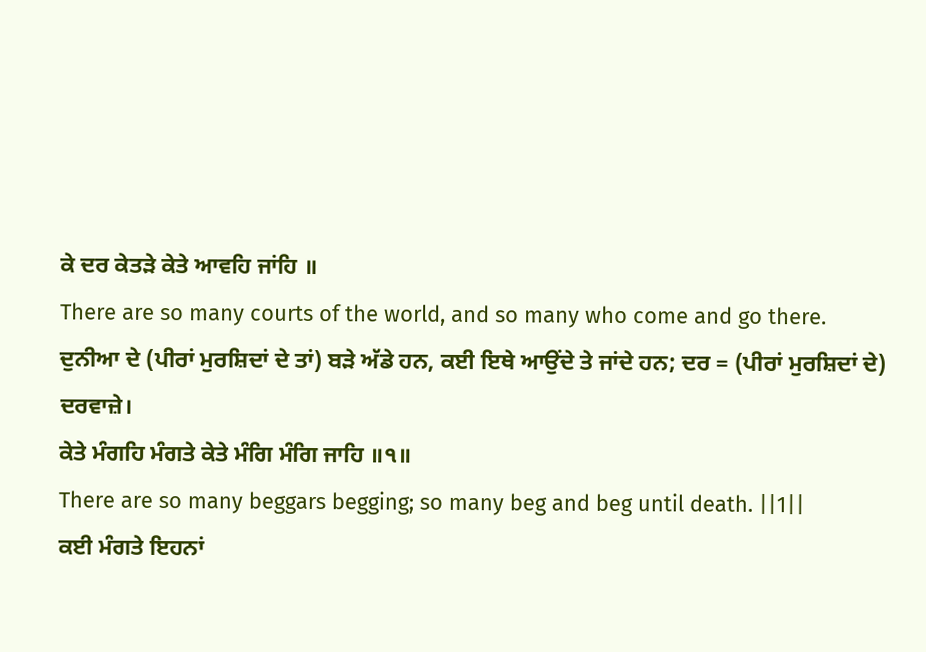ਕੇ ਦਰ ਕੇਤੜੇ ਕੇਤੇ ਆਵਹਿ ਜਾਂਹਿ ॥
There are so many courts of the world, and so many who come and go there.
ਦੁਨੀਆ ਦੇ (ਪੀਰਾਂ ਮੁਰਸ਼ਿਦਾਂ ਦੇ ਤਾਂ) ਬੜੇ ਅੱਡੇ ਹਨ, ਕਈ ਇਥੇ ਆਉਂਦੇ ਤੇ ਜਾਂਦੇ ਹਨ; ਦਰ = (ਪੀਰਾਂ ਮੁਰਸ਼ਿਦਾਂ ਦੇ) ਦਰਵਾਜ਼ੇ।
ਕੇਤੇ ਮੰਗਹਿ ਮੰਗਤੇ ਕੇਤੇ ਮੰਗਿ ਮੰਗਿ ਜਾਹਿ ॥੧॥
There are so many beggars begging; so many beg and beg until death. ||1||
ਕਈ ਮੰਗਤੇ ਇਹਨਾਂ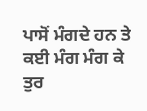ਪਾਸੋਂ ਮੰਗਦੇ ਹਨ ਤੇ ਕਈ ਮੰਗ ਮੰਗ ਕੇ ਤੁਰ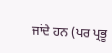ਜਾਂਦੇ ਹਨ (ਪਰ ਪ੍ਰਭੂ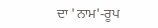ਦਾ 'ਨਾਮ'-ਰੂਪ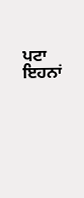ਪਟਾ ਇਹਨਾਂ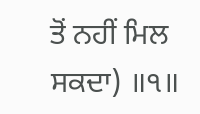ਤੋਂ ਨਹੀਂ ਮਿਲ ਸਕਦਾ) ॥੧॥